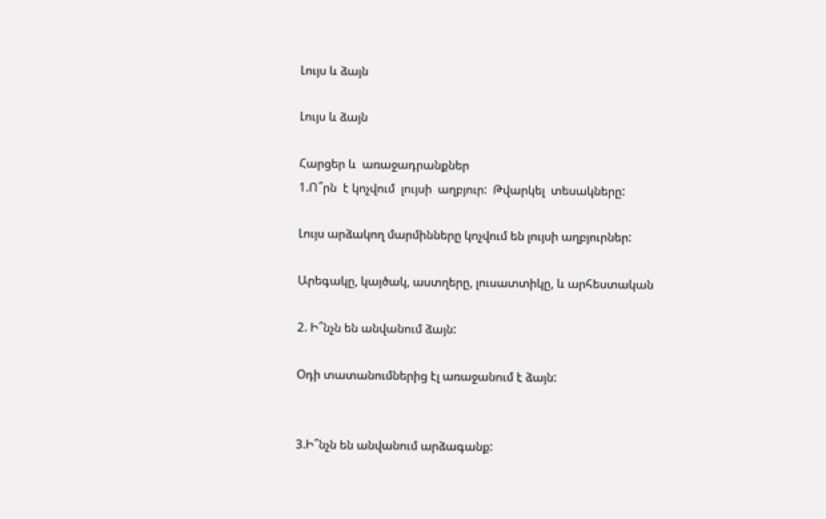Լույս և ձայն

Լույս և ձայն

Հարցեր և  առաջադրանքներ
1.Ո՞րն  է կոչվում  լույսի  աղբյուր:  Թվարկել  տեսակները:

Լույս արձակող մարմինները կոչվում են լույսի աղբյուրներ:

Արեգակը, կայծակ, աստղերը, լուսատտիկը, և արհեստական

2. Ի՞նչն են անվանում ձայն:

Օդի տատանումներից էլ առաջանում է ձայն:


3.Ի՞նչն են անվանում արձագանք: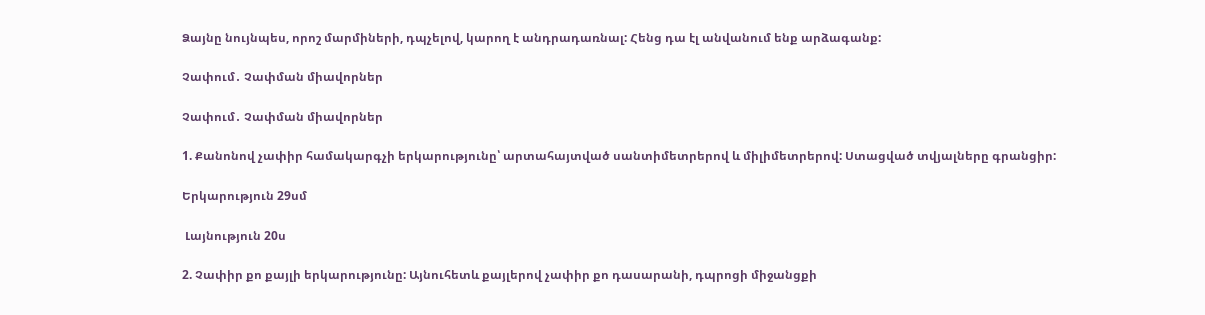Ձայնը նույնպես, որոշ մարմիների, դպչելով, կարող է անդրադառնալ: Հենց դա էլ անվանում ենք արձագանք:

Չափում․ Չափման միավորներ

Չափում․ Չափման միավորներ

1. Քանոնով չափիր համակարգչի երկարությունը՝ արտահայտված սանտիմետրերով և միլիմետրերով: Ստացված տվյալները գրանցիր:

Երկարություն 29սմ

 Լայնություն 20ս

2. Չափիր քո քայլի երկարությունը: Այնուհետև քայլերով չափիր քո դասարանի, դպրոցի միջանցքի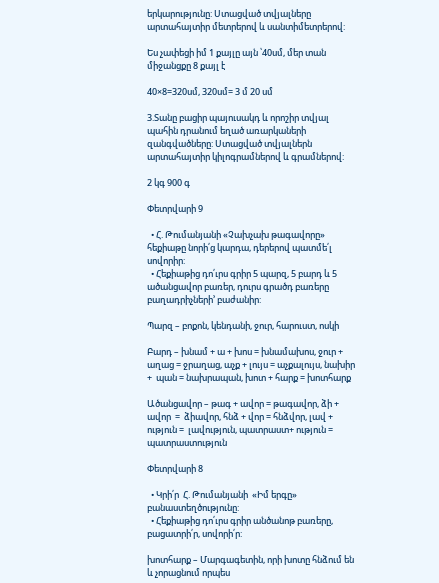երկարությունը: Ստացված տվյալները արտահայտիր մետրերով և սանտիմետրերով:

Ես չափեցի իմ 1 քայլը այն ՝40սմ, մեր տան միջանցքը 8 քայլ է

40×8=320սմ, 320սմ= 3 մ 20 սմ

3.Տանը բացիր պայուսակդ և որոշիր տվյալ պահին դրանում եղած առարկաների զանգվածները: Ստացված տվյալներն արտահայտիր կիլոգրամներով և գրամներով:

2 կգ 900 գ

Փետրվարի 9

  • Հ. Թումանյանի «Չախչախ թագավորը» հեքիաթը նորի՛ց կարդա, դերերով պատմե՛լ սովորիր:
  • Հեքիաթից դո՛ւրս գրիր 5 պարզ, 5 բարդ և 5 ածանցավոր բառեր, դուրս գրածդ բառերը բաղադրիչների’ բաժանիր:

Պարզ – բոքոն, կենդանի, ջուր, հարուստ, ոսկի

Բարդ – խնամ + ա + խոս = խնամախոս, ջուր + աղաց = ջրաղաց, աչք + լույս = աչքալույս, նախիր +  պան = նախրապան, խոտ + հարք = խոտհարք

Ածանցավոր – թագ + ավոր = թագավոր, ձի + ավոր  =  ձիավոր, հնձ + վոր = հնձվոր, լավ + ություն =  լավություն, պատրաստ+ ություն = պատրաստություն

Փետրվարի 8

  • Կրի՛ր  Հ. Թումանյանի  «Իմ երգը»  բանաստեղծությունը:
  • Հեքիաթից դո՛ւրս գրիր անծանոթ բառերը, բացատրի՛ր, սովորի՛ր:

խոտհարք – Մարգագետին, որի խոտը հնձում են և չորացնում որպես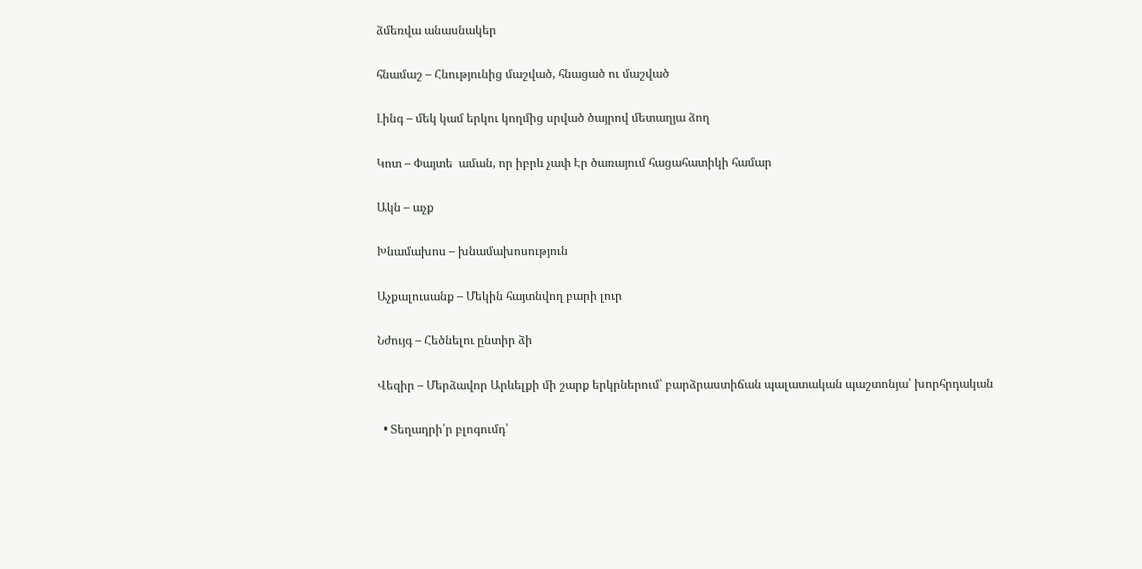ձմեռվա անասնակեր

հնամաշ – Հնությունից մաշված, հնացած ու մաշված

Լինգ – մեկ կամ երկու կողմից սրված ծայրով մետաղյա ձող

Կոտ – Փայտե  աման, որ իբրև չափ Էր ծառայում հացահատիկի համար

Ակն – աչք

Խնամախոս – խնամախոսություն

Աչքալուսանք – Մեկին հայտնվող բարի լուր

Նժույգ – Հեծնելու ընտիր ձի

Վեզիր – Մերձավոր Արևելքի մի շարք երկրներում՝ բարձրաստիճան պալատական պաշտոնյա՝ խորհրդական

  • Տեղադրի՛ր բլոգումդ՝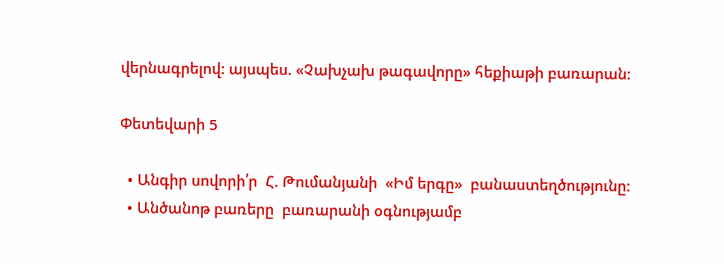վերնագրելով: այսպես. «Չախչախ թագավորը» հեքիաթի բառարան:

Փետեվարի 5

  • Անգիր սովորի՛ր  Հ. Թումանյանի  «Իմ երգը»  բանաստեղծությունը:
  • Անծանոթ բառերը  բառարանի օգնությամբ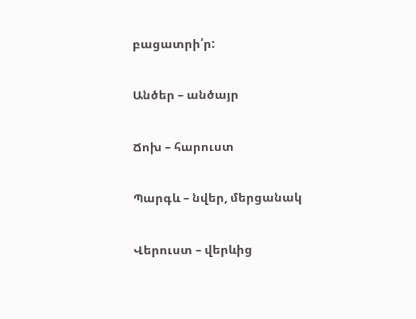բացատրի՛ր:

Անծեր – անծայր

Ճոխ – հարուստ

Պարգև – նվեր, մերցանակ

Վերուստ – վերևից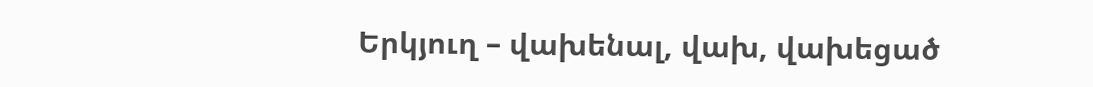Երկյուղ – վախենալ, վախ, վախեցած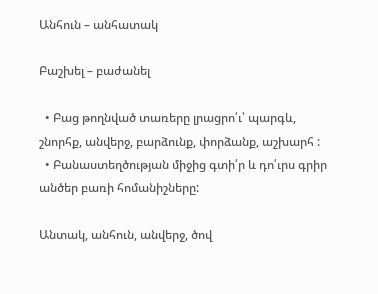Անհուն – անհատակ

Բաշխել – բաժանել

  • Բաց թողնված տառերը լրացրո՛ւ՝ պարգև, շնորհք, անվերջ, բարձունք, փորձանք, աշխարհ :
  • Բանաստեղծության միջից գտի՛ր և դո՛ւրս գրիր  անծեր բառի հոմանիշները:

Անտակ, անհուն, անվերջ, ծով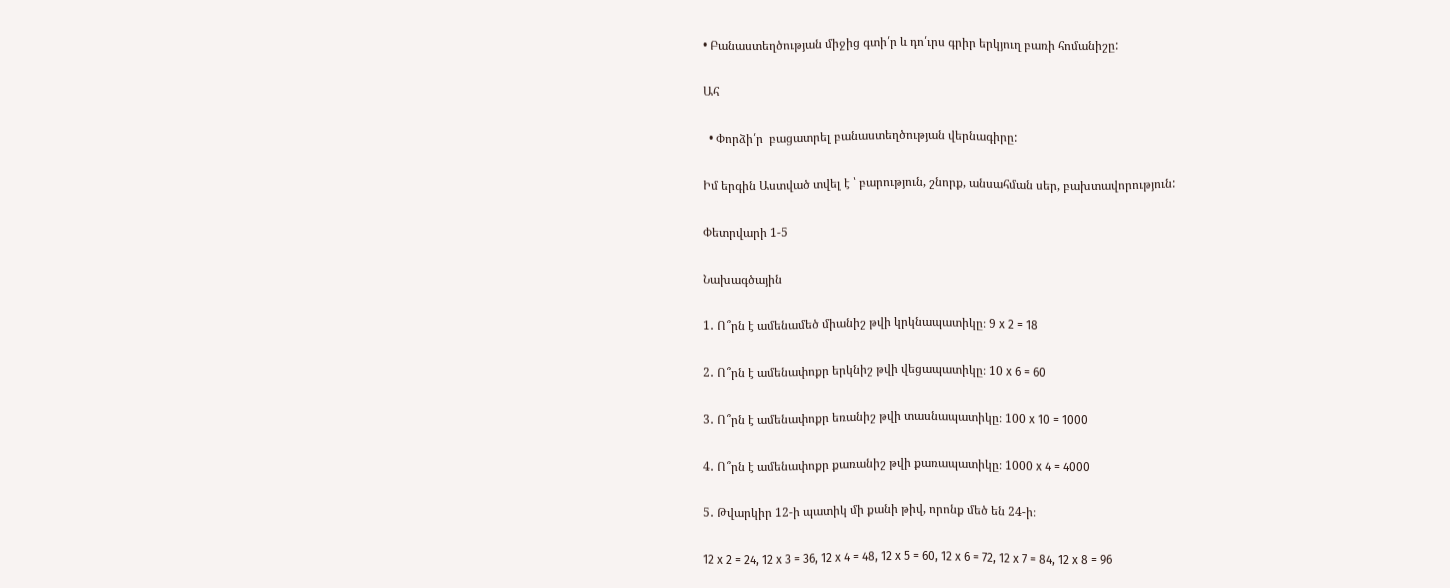• Բանաստեղծության միջից գտի՛ր և դո՛ւրս գրիր երկյուղ բառի հոմանիշը:

Ահ

  • Փորձի՛ր  բացատրել բանաստեղծության վերնագիրը:

Իմ երգին Աստված տվել է ՝ բարություն, շնորք, անսահման սեր, բախտավորություն:

Փետրվարի 1-5

Նախագծային

1․ Ո՞րն է ամենամեծ միանիշ թվի կրկնապատիկը։ 9 x 2 = 18

2․ Ո՞րն է ամենափոքր երկնիշ թվի վեցապատիկը։ 10 x 6 = 60

3․ Ո՞րն է ամենափոքր եռանիշ թվի տասնապատիկը։ 100 x 10 = 1000

4․ Ո՞րն է ամենափոքր քառանիշ թվի քառապատիկը։ 1000 x 4 = 4000

5․ Թվարկիր 12-ի պատիկ մի քանի թիվ, որոնք մեծ են 24-ի։

12 x 2 = 24, 12 x 3 = 36, 12 x 4 = 48, 12 x 5 = 60, 12 x 6 = 72, 12 x 7 = 84, 12 x 8 = 96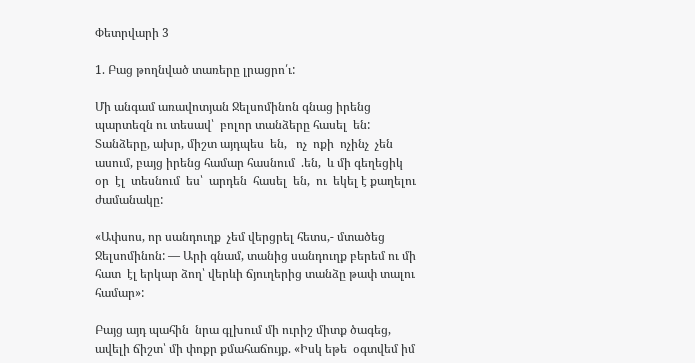Փետրվարի 3

1. Բաց թողնված տառերը լրացրո՛ւ:

Մի անգամ առավոտյան Ջելսոմինոն գնաց իրենց պարտեզն ու տեսավ՝  բոլոր տանձերը հասել  են:  Տանձերը, ախր, միշտ այդպես  են,   ոչ  ոքի  ոչինչ  չեն  ասում, բայց իրենց համար հասնում  .են,  և մի գեղեցիկ  օր  էլ  տեսնում  ես՝  արդեն  հասել  են,  ու  եկել է քաղելու ժամանակը:

«Ափսոս, որ սանդուղք  չեմ վերցրել հետս,- մտածեց Ջելսոմինոն: — Արի գնամ, տանից սանդուղք բերեմ ու մի հատ  էլ երկար ձող՝ վերևի ճյուղերից տանձը թափ տալու համար»:

Բայց այդ պահին  նրա գլխում մի ուրիշ միտք ծագեց, ավելի ճիշտ՝ մի փոքր քմահաճույք. «Իսկ եթե  օգտվեմ իմ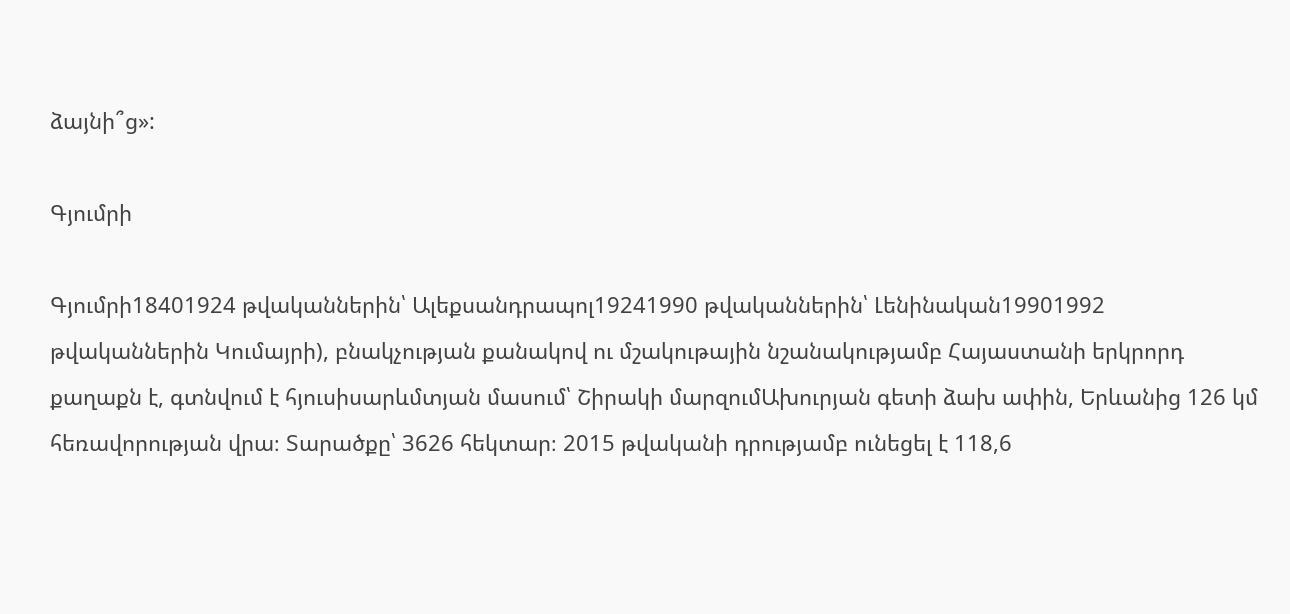ձայնի՞ց»:

Գյումրի

Գյումրի18401924 թվականներին՝ Ալեքսանդրապոլ19241990 թվականներին՝ Լենինական19901992 թվականներին Կումայրի), բնակչության քանակով ու մշակութային նշանակությամբ Հայաստանի երկրորդ քաղաքն է, գտնվում է հյուսիսարևմտյան մասում՝ Շիրակի մարզումԱխուրյան գետի ձախ ափին, Երևանից 126 կմ հեռավորության վրա։ Տարածքը՝ 3626 հեկտար։ 2015 թվականի դրությամբ ունեցել է 118,6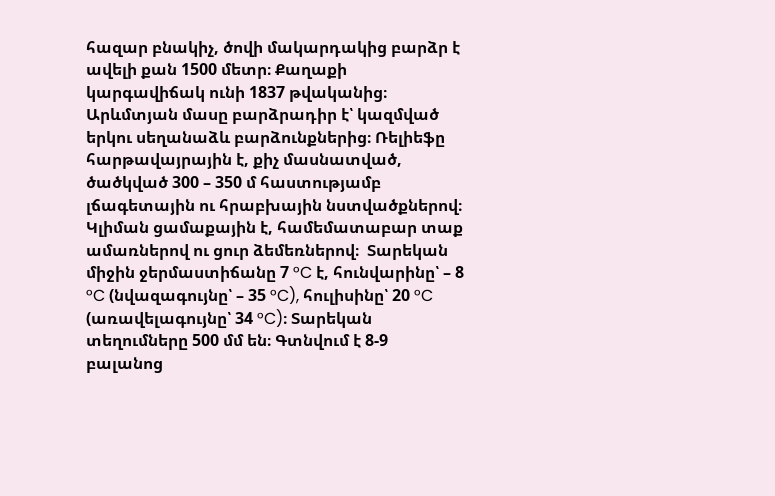հազար բնակիչ, ծովի մակարդակից բարձր է ավելի քան 1500 մետր։ Քաղաքի կարգավիճակ ունի 1837 թվականից։ Արևմտյան մասը բարձրադիր է՝ կազմված երկու սեղանաձև բարձունքներից։ Ռելիեֆը հարթավայրային է, քիչ մասնատված, ծածկված 300 – 350 մ հաստությամբ լճագետային ու հրաբխային նստվածքներով։ Կլիման ցամաքային է, համեմատաբար տաք ամառներով ու ցուր ձեմեռներով։  Տարեկան միջին ջերմաստիճանը 7 °C է, հունվարինը՝ – 8 °C (նվազագույնը՝ – 35 °C), հուլիսինը՝ 20 °C (առավելագույնը՝ 34 °C)։ Տարեկան տեղումները 500 մմ են։ Գտնվում է 8-9 բալանոց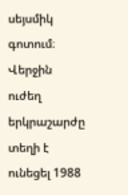սեյսմիկ գոտում։ Վերջին ուժեղ երկրաշարժը տեղի է ունեցել 1988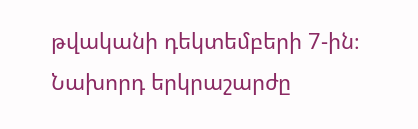թվականի դեկտեմբերի 7-ին։ Նախորդ երկրաշարժը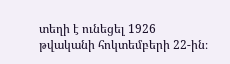տեղի է ունեցել 1926 թվականի հոկտեմբերի 22-ին։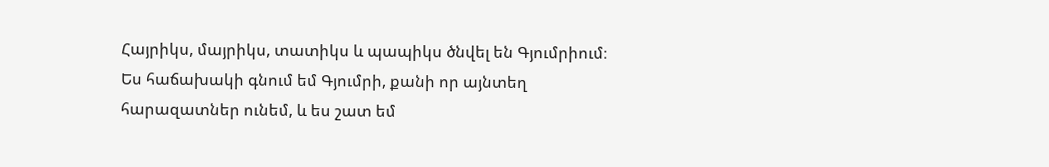Հայրիկս, մայրիկս, տատիկս և պապիկս ծնվել են Գյումրիում։ Ես հաճախակի գնում եմ Գյումրի, քանի որ այնտեղ հարազատներ ունեմ, և ես շատ եմ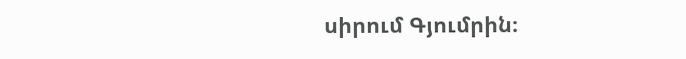սիրում Գյումրին։